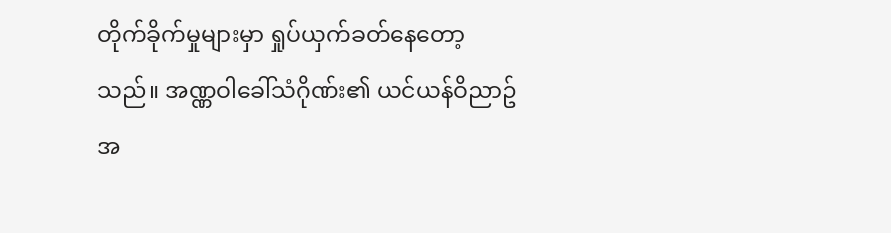တိုက်ခိုက်မှုများမှာ ရှုပ်ယှက်ခတ်နေတော့သည်။ အဏ္ဏဝါခေါ်သံဂိုဏ်း၏ ယင်ယန်ဝိညာဥ်အ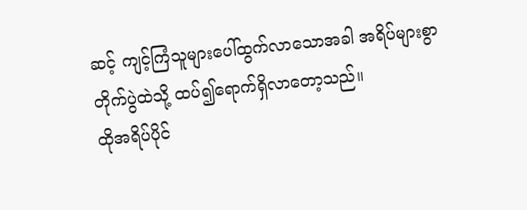ဆင့် ကျင့်ကြံသူများပေါ်ထွက်လာသောအခါ အရိပ်များစွာ တိုက်ပွဲထဲသို့ ထပ်၍ရောက်ရှိလာတော့သည်။
ထိုအရိပ်ပိုင်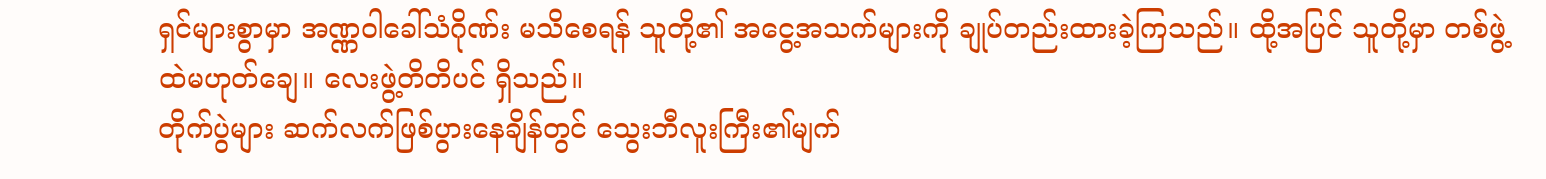ရှင်များစွာမှာ အဏ္ဏဝါခေါ်သံဂိုဏ်း မသိစေရန် သူတို့၏ အငွေ့အသက်များကို ချုပ်တည်းထားခဲ့ကြသည်။ ထို့အပြင် သူတို့မှာ တစ်ဖွဲ့ထဲမဟုတ်ချေ။ လေးဖွဲ့တိတိပင် ရှိသည်။
တိုက်ပွဲများ ဆက်လက်ဖြစ်ပွားနေချိန်တွင် သွေးဘီလူးကြီး၏မျက်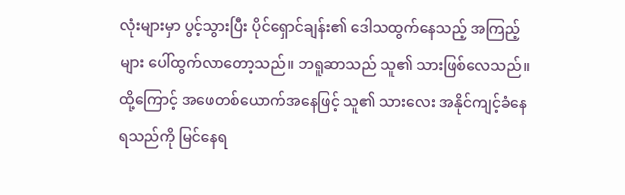လုံးများမှာ ပွင့်သွားပြီး ပိုင်ရှောင်ချန်း၏ ဒေါသထွက်နေသည့် အကြည့်များ ပေါ်ထွက်လာတော့သည်။ ဘရူဆာသည် သူ၏ သားဖြစ်လေသည်။ ထို့ကြောင့် အဖေတစ်ယောက်အနေဖြင့် သူ၏ သားလေး အနိုင်ကျင့်ခံနေရသည်ကို မြင်နေရ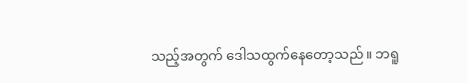သည့်အတွက် ဒေါသထွက်နေတော့သည်။ ဘရူ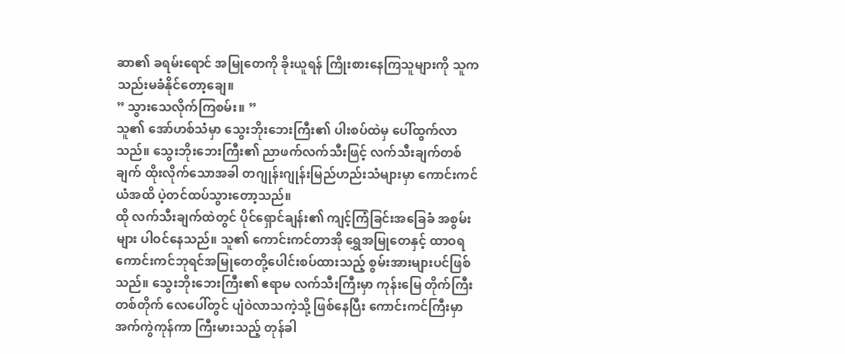ဆာ၏ ခရမ်းရောင် အမြုတေကို ခိုးယူရန် ကြိုးစားနေကြသူများကို သူက သည်းမခံနိုင်တော့ချေ။
” သွားသေလိုက်ကြစမ်း။ ”
သူ၏ အော်ဟစ်သံမှာ သွေးဘိုးဘေးကြီး၏ ပါးစပ်ထဲမှ ပေါ်ထွက်လာသည်။ သွေးဘိုးဘေးကြီး၏ ညာဖက်လက်သီးဖြင့် လက်သီးချက်တစ်ချက် ထိုးလိုက်သောအခါ တဂျုန်းဂျုန်းမြည်ဟည်းသံများမှာ ကောင်းကင်ယံအထိ ပဲ့တင်ထပ်သွားတော့သည်။
ထို လက်သီးချက်ထဲတွင် ပိုင်ရှောင်ချန်း၏ ကျင့်ကြံခြင်းအခြေခံ အစွမ်းများ ပါဝင်နေသည်။ သူ၏ ကောင်းကင်တာအို ရွှေအမြုတေနှင့် ထာဝရကောင်းကင်ဘုရင်အမြုတေတို့ပေါင်းစပ်ထားသည့် စွမ်းအားများပင်ဖြစ်သည်။ သွေးဘိုးဘေးကြီး၏ ဧရာမ လက်သီးကြီးမှာ ကုန်းမြေ တိုက်ကြီးတစ်တိုက် လေပေါ်တွင် ပျံဝဲလာသကဲ့သို့ ဖြစ်နေပြီး ကောင်းကင်ကြီးမှာ အက်ကွဲကုန်ကာ ကြီးမားသည့် တုန်ခါ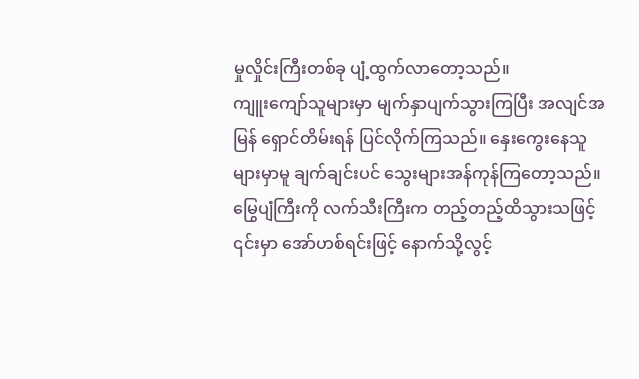မှုလှိုင်းကြီးတစ်ခု ပျံ့ထွက်လာတော့သည်။
ကျူးကျော်သူများမှာ မျက်နှာပျက်သွားကြပြီး အလျင်အမြန် ရှောင်တိမ်းရန် ပြင်လိုက်ကြသည်။ နှေးကွေးနေသူများမှာမူ ချက်ချင်းပင် သွေးများအန်ကုန်ကြတော့သည်။
မြွေပျံကြီးကို လက်သီးကြီးက တည့်တည့်ထိသွားသဖြင့် ၎င်းမှာ အော်ဟစ်ရင်းဖြင့် နောက်သို့လွင့်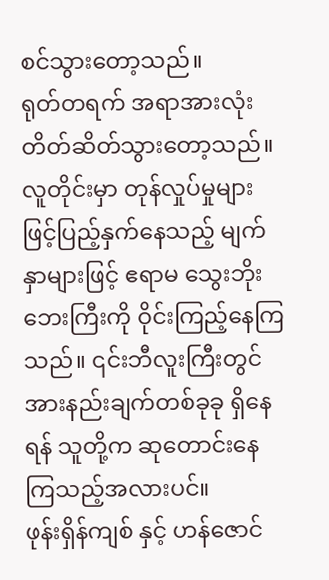စင်သွားတော့သည်။
ရုတ်တရက် အရာအားလုံး တိတ်ဆိတ်သွားတော့သည်။ လူတိုင်းမှာ တုန်လှုပ်မှုများ ဖြင့်ပြည့်နှက်နေသည့် မျက်နှာများဖြင့် ဧရာမ သွေးဘိုးဘေးကြီးကို ဝိုင်းကြည့်နေကြသည်။ ၎င်းဘီလူးကြီးတွင် အားနည်းချက်တစ်ခုခု ရှိနေရန် သူတို့က ဆုတောင်းနေကြသည့်အလားပင်။
ဖုန်းရှိန်ကျစ် နှင့် ဟန်ဇောင်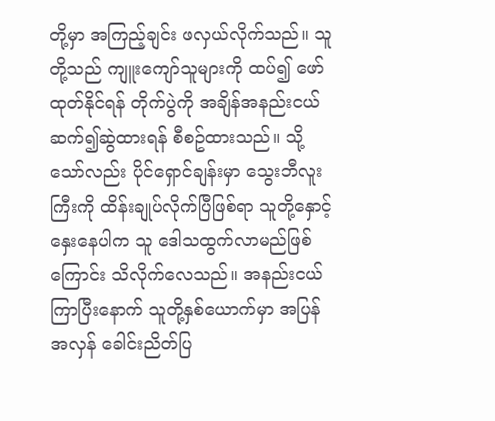တို့မှာ အကြည့်ချင်း ဖလှယ်လိုက်သည်။ သူတို့သည် ကျူးကျော်သူများကို ထပ်၍ ဖော်ထုတ်နိုင်ရန် တိုက်ပွဲကို အချိန်အနည်းငယ် ဆက်၍ဆွဲထားရန် စီစဥ်ထားသည်။ သို့သော်လည်း ပိုင်ရှောင်ချန်းမှာ သွေးဘီလူးကြီးကို ထိန်းချုပ်လိုက်ပြီဖြစ်ရာ သူတို့နှောင့်နှေးနေပါက သူ ဒေါသထွက်လာမည်ဖြစ်ကြောင်း သိလိုက်လေသည်။ အနည်းငယ်ကြာပြီးနောက် သူတို့နှစ်ယောက်မှာ အပြန်အလှန် ခေါင်းညိတ်ပြ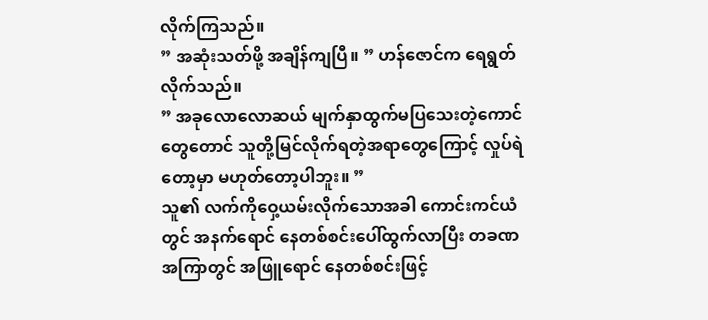လိုက်ကြသည်။
” အဆုံးသတ်ဖို့ အချိန်ကျပြီ။ ” ဟန်ဇောင်က ရေရွတ်လိုက်သည်။
” အခုလောလောဆယ် မျက်နှာထွက်မပြသေးတဲ့ကောင်တွေတောင် သူတို့မြင်လိုက်ရတဲ့အရာတွေကြောင့် လှုပ်ရဲတော့မှာ မဟုတ်တော့ပါဘူး။ ”
သူ၏ လက်ကိုဝှေ့ယမ်းလိုက်သောအခါ ကောင်းကင်ယံတွင် အနက်ရောင် နေတစ်စင်းပေါ်ထွက်လာပြီး တခဏအကြာတွင် အဖြူရောင် နေတစ်စင်းဖြင့်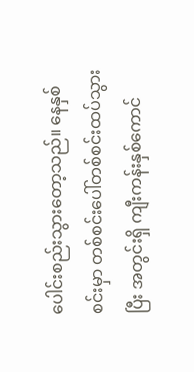ပေါင်းစည်းသွားတော့သည်။ နေနှစ်စင်းမှာ တစ်စင်းပေါ်တစ်စင်းထပ်သွားပြီး အတွင်းရှိ ကျီးကန်းနှစ်ကောင်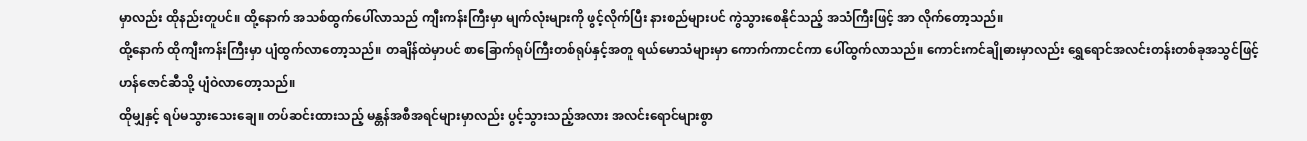မှာလည်း ထိုနည်းတူပင်။ ထို့နောက် အသစ်ထွက်ပေါ်လာသည် ကျီးကန်းကြီးမှာ မျက်လုံးများကို ဖွင့်လိုက်ပြီး နားစည်များပင် ကွဲသွားစေနိုင်သည့် အသံကြီးဖြင့် အာ လိုက်တော့သည်။
ထို့နောက် ထိုကျီးကန်းကြီးမှာ ပျံထွက်လာတော့သည်။ တချိန်ထဲမှာပင် စာခြောက်ရုပ်ကြီးတစ်ရုပ်နှင့်အတူ ရယ်မောသံများမှာ ကောက်ကာငင်ကာ ပေါ်ထွက်လာသည်။ ကောင်းကင်ချိုဓားမှာလည်း ရွှေရောင်အလင်းတန်းတစ်ခုအသွင်ဖြင့် ဟန်ဇောင်ဆီသို့ ပျံဝဲလာတော့သည်။
ထိုမျှနှင့် ရပ်မသွားသေးချေ။ တပ်ဆင်းထားသည့် မန္တန်အစီအရင်များမှာလည်း ပွင့်သွားသည့်အလား အလင်းရောင်များစွာ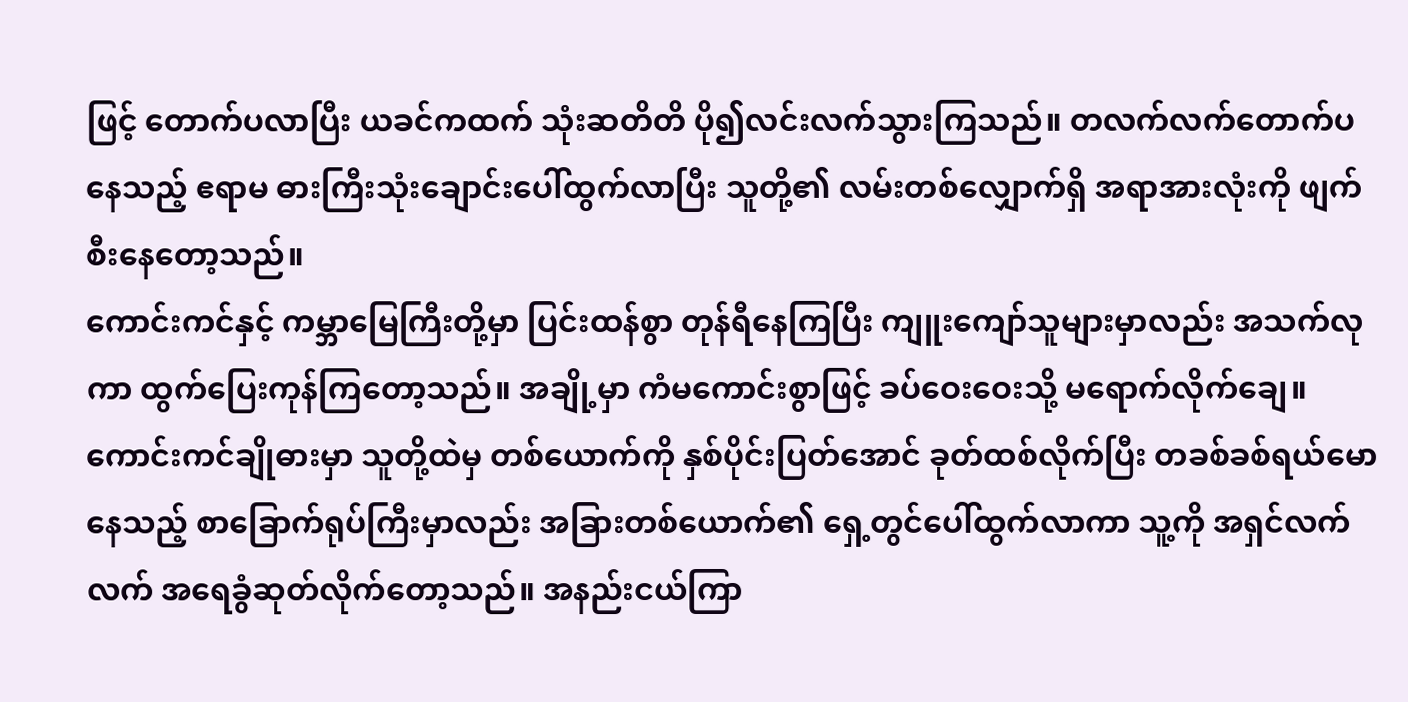ဖြင့် တောက်ပလာပြီး ယခင်ကထက် သုံးဆတိတိ ပို၍လင်းလက်သွားကြသည်။ တလက်လက်တောက်ပနေသည့် ဧရာမ ဓားကြီးသုံးချောင်းပေါ်ထွက်လာပြီး သူတို့၏ လမ်းတစ်လျှောက်ရှိ အရာအားလုံးကို ဖျက်စီးနေတော့သည်။
ကောင်းကင်နှင့် ကမ္ဘာမြေကြီးတို့မှာ ပြင်းထန်စွာ တုန်ရီနေကြပြီး ကျူးကျော်သူများမှာလည်း အသက်လုကာ ထွက်ပြေးကုန်ကြတော့သည်။ အချို့မှာ ကံမကောင်းစွာဖြင့် ခပ်ဝေးဝေးသို့ မရောက်လိုက်ချေ။ ကောင်းကင်ချိုဓားမှာ သူတို့ထဲမှ တစ်ယောက်ကို နှစ်ပိုင်းပြတ်အောင် ခုတ်ထစ်လိုက်ပြီး တခစ်ခစ်ရယ်မောနေသည့် စာခြောက်ရုပ်ကြီးမှာလည်း အခြားတစ်ယောက်၏ ရှေ့တွင်ပေါ်ထွက်လာကာ သူ့ကို အရှင်လက်လက် အရေခွံဆုတ်လိုက်တော့သည်။ အနည်းငယ်ကြာ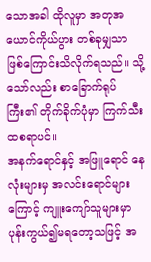သောအခါ ထိုလူမှာ အတုအယောင်ကိုယ်ပွား တစ်ခုမျှသာ ဖြစ်ကြောင်းသိလိုက်ရသည်။ သို့သော်လည်း စာခြောက်ရုပ်ကြီး၏ တိုက်ခိုက်ပုံမှာ ကြက်သီးထစရာပင်။
အနက်ရောင်နှင့် အဖြူရောင် နေလုံးများမှ အလင်းရောင်များကြောင့် ကျူးကျော်သူများမှာ ပုန်းကွယ်၍မရတော့သဖြင့် အ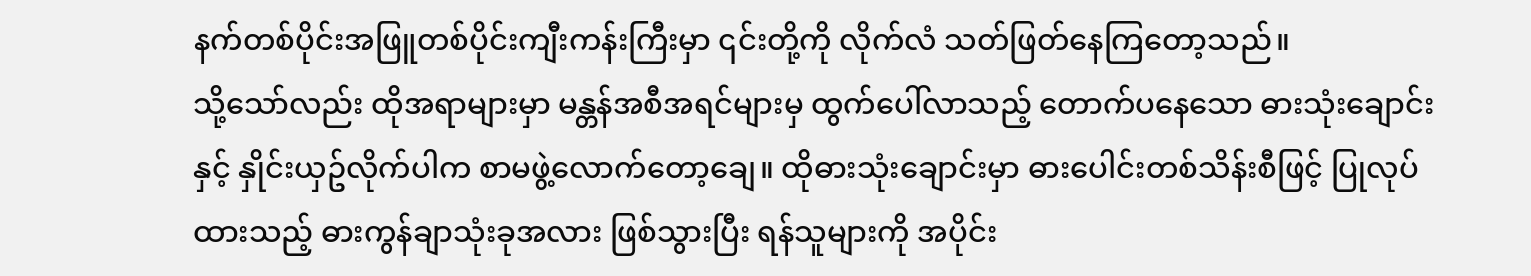နက်တစ်ပိုင်းအဖြူတစ်ပိုင်းကျီးကန်းကြီးမှာ ၎င်းတို့ကို လိုက်လံ သတ်ဖြတ်နေကြတော့သည်။
သို့သော်လည်း ထိုအရာများမှာ မန္တန်အစီအရင်များမှ ထွက်ပေါ်လာသည့် တောက်ပနေသော ဓားသုံးချောင်းနှင့် နှိုင်းယှဥ်လိုက်ပါက စာမဖွဲ့လောက်တော့ချေ။ ထိုဓားသုံးချောင်းမှာ ဓားပေါင်းတစ်သိန်းစီဖြင့် ပြုလုပ်ထားသည့် ဓားကွန်ချာသုံးခုအလား ဖြစ်သွားပြီး ရန်သူများကို အပိုင်း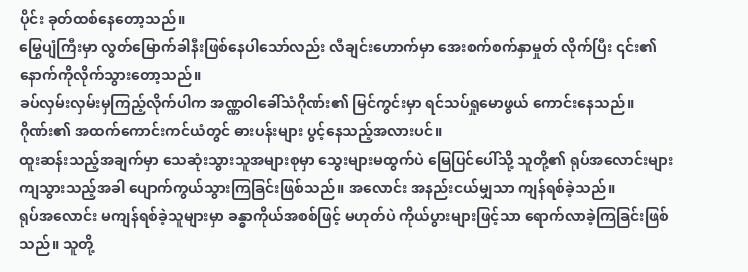ပိုင်း ခုတ်ထစ်နေတော့သည်။
မြွေပျံကြီးမှာ လွတ်မြောက်ခါနီးဖြစ်နေပါသော်လည်း လီချင်းဟောက်မှာ အေးစက်စက်နှာမှုတ် လိုက်ပြီး ၎င်း၏ နောက်ကိုလိုက်သွားတော့သည်။
ခပ်လှမ်းလှမ်းမှကြည့်လိုက်ပါက အဏ္ဏဝါခေါ်သံဂိုဏ်း၏ မြင်ကွင်းမှာ ရင်သပ်ရှုမောဖွယ် ကောင်းနေသည်။ ဂိုဏ်း၏ အထက်ကောင်းကင်ယံတွင် ဓားပန်းများ ပွင့်နေသည့်အလားပင်။
ထူးဆန်းသည့်အချက်မှာ သေဆုံးသွားသူအများစုမှာ သွေးများမထွက်ပဲ မြေပြင်ပေါ်သို့ သူတို့၏ ရုပ်အလောင်းများ ကျသွားသည့်အခါ ပျောက်ကွယ်သွားကြခြင်းဖြစ်သည်။ အလောင်း အနည်းငယ်မျှသာ ကျန်ရစ်ခဲ့သည်။
ရုပ်အလောင်း မကျန်ရစ်ခဲ့သူများမှာ ခန္ဓာကိုယ်အစစ်ဖြင့် မဟုတ်ပဲ ကိုယ်ပွားများဖြင့်သာ ရောက်လာခဲ့ကြခြင်းဖြစ်သည်။ သူတို့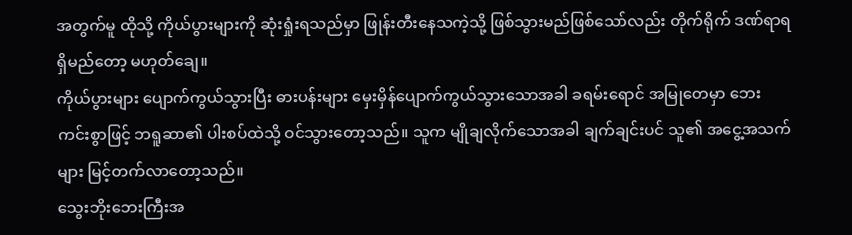အတွက်မူ ထိုသို့ ကိုယ်ပွားများကို ဆုံးရှုံးရသည်မှာ ဖြုန်းတီးနေသကဲ့သို့ ဖြစ်သွားမည်ဖြစ်သော်လည်း တိုက်ရိုက် ဒဏ်ရာရရှိမည်တော့ မဟုတ်ချေ။
ကိုယ်ပွားများ ပျောက်ကွယ်သွားပြီး ဓားပန်းများ မှေးမှိန်ပျောက်ကွယ်သွားသောအခါ ခရမ်းရောင် အမြုတေမှာ ဘေးကင်းစွာဖြင့် ဘရူဆာ၏ ပါးစပ်ထဲသို့ ဝင်သွားတော့သည်။ သူက မျိုချလိုက်သောအခါ ချက်ချင်းပင် သူ၏ အငွေ့အသက်များ မြင့်တက်လာတော့သည်။
သွေးဘိုးဘေးကြီးအ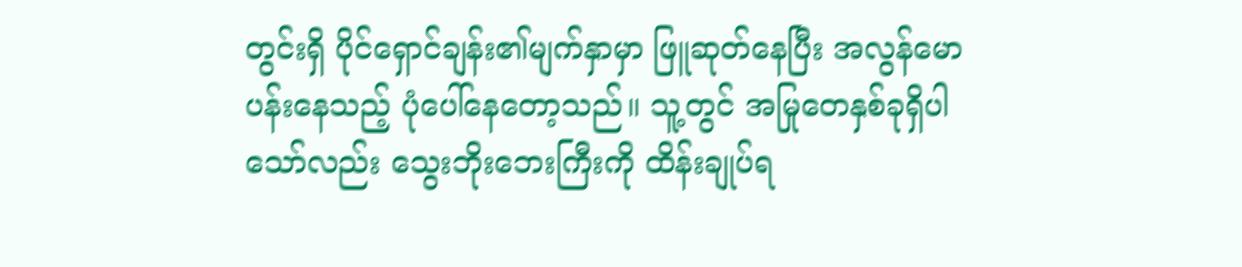တွင်းရှိ ပိုင်ရှောင်ချန်း၏မျက်နှာမှာ ဖြူဆုတ်နေပြီး အလွန်မောပန်းနေသည့် ပုံပေါ်နေတော့သည်။ သူ့တွင် အမြုတေနှစ်ခုရှိပါသော်လည်း သွေးဘိုးဘေးကြီးကို ထိန်းချုပ်ရ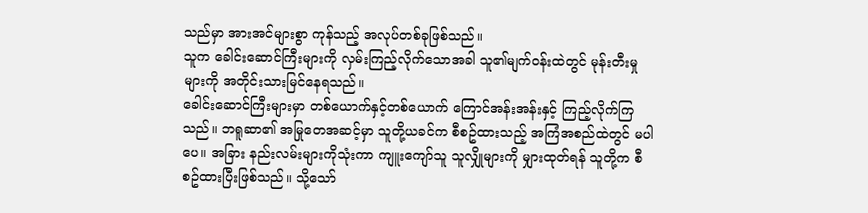သည်မှာ အားအင်များစွာ ကုန်သည့် အလုပ်တစ်ခုဖြစ်သည်။
သူက ခေါင်းဆောင်ကြီးများကို လှမ်းကြည့်လိုက်သောအခါ သူ၏မျက်ဝန်းထဲတွင် မုန်းတီးမှုများကို အတိုင်းသားမြင်နေရသည်။
ခေါင်းဆောင်ကြီးများမှာ တစ်ယောက်နှင့်တစ်ယောက် ကြောင်အန်းအန်းနှင့် ကြည့်လိုက်ကြသည်။ ဘရူဆာ၏ အမြုတေအဆင့်မှာ သူတို့ယခင်က စီစဥ်ထားသည့် အကြံအစည်ထဲတွင် မပါပေ။ အခြား နည်းလမ်းများကိုသုံးကာ ကျူးကျော်သူ သူလျှိုများကို မျှားထုတ်ရန် သူတို့က စီစဥ်ထားပြီးဖြစ်သည်။ သို့သော်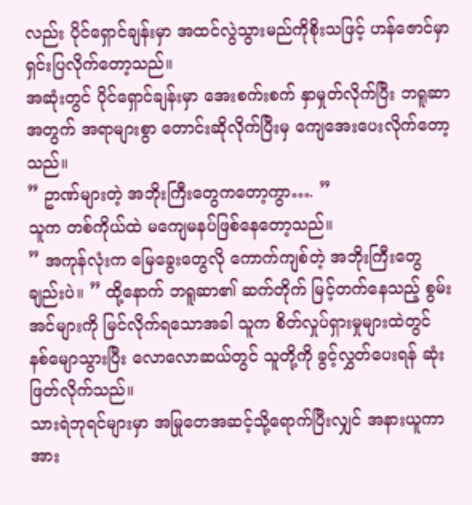လည်း ပိုင်ရှောင်ချန်းမှာ အထင်လွဲသွားမည်ကိုစိုးသဖြင့် ဟန်ဇောင်မှာ ရှင်းပြလိုက်တော့သည်။
အဆုံးတွင် ပိုင်ရှောင်ချန်းမှာ အေးစက်းစက် နှာမှုတ်လိုက်ပြီး ဘရူဆာအတွက် အရာများစွာ တောင်းဆိုလိုက်ပြီးမှ ကျေအေးပေးလိုက်တော့သည်။
” ဥာဏ်များတဲ့ အဘိုးကြီးတွေကတော့ကွာ…. ”
သူက တစ်ကိုယ်ထဲ မကျေမနပ်ဖြစ်နေတော့သည်။
” အကုန်လုံးက မြေခွေးတွေလို ကောက်ကျစ်တဲ့ အဘိုးကြီးတွေချည်းပဲ။ ” ထို့နောက် ဘရူဆာ၏ ဆက်တိုက် မြင့်တက်နေသည့် စွမ်းအင်များကို မြင်လိုက်ရသောအခါ သူက စိတ်လှုပ်ရှားမှုများထဲတွင် နစ်မျောသွားပြီး လောလောဆယ်တွင် သူတို့ကို ခွင့်လွှတ်ပေးရန် ဆုံးဖြတ်လိုက်သည်။
သားရဲဘုရင်များမှာ အမြုတေအဆင့်သို့ရောက်ပြီးလျှင် အနားယူကာ အား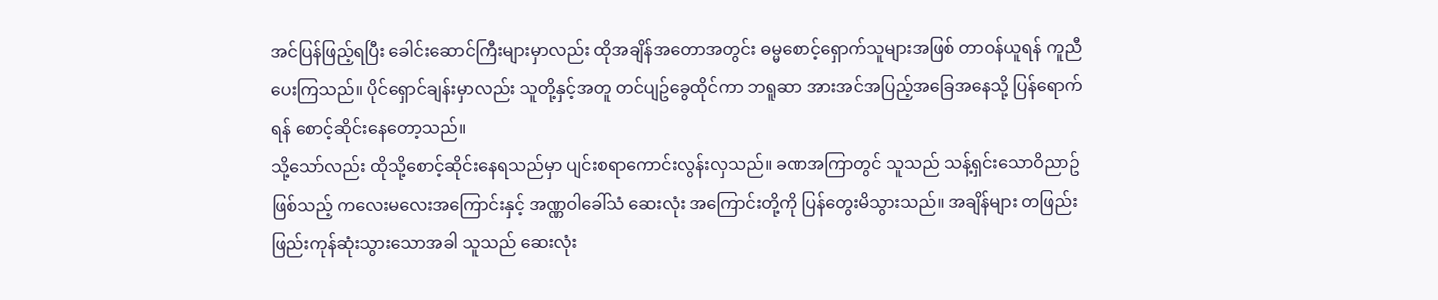အင်ပြန်ဖြည့်ရပြီး ခေါင်းဆောင်ကြီးများမှာလည်း ထိုအချိန်အတောအတွင်း ဓမ္မစောင့်ရှောက်သူများအဖြစ် တာဝန်ယူရန် ကူညီပေးကြသည်။ ပိုင်ရှောင်ချန်းမှာလည်း သူတို့နှင့်အတူ တင်ပျဥ်ခွေထိုင်ကာ ဘရူဆာ အားအင်အပြည့်အခြေအနေသို့ ပြန်ရောက်ရန် စောင့်ဆိုင်းနေတော့သည်။
သို့သော်လည်း ထိုသို့စောင့်ဆိုင်းနေရသည်မှာ ပျင်းစရာကောင်းလွန်းလှသည်။ ခဏအကြာတွင် သူသည် သန့်ရှင်းသောဝိညာဥ်ဖြစ်သည့် ကလေးမလေးအကြောင်းနှင့် အဏ္ဏဝါခေါ်သံ ဆေးလုံး အကြောင်းတို့ကို ပြန်တွေးမိသွားသည်။ အချိန်များ တဖြည်းဖြည်းကုန်ဆုံးသွားသောအခါ သူသည် ဆေးလုံး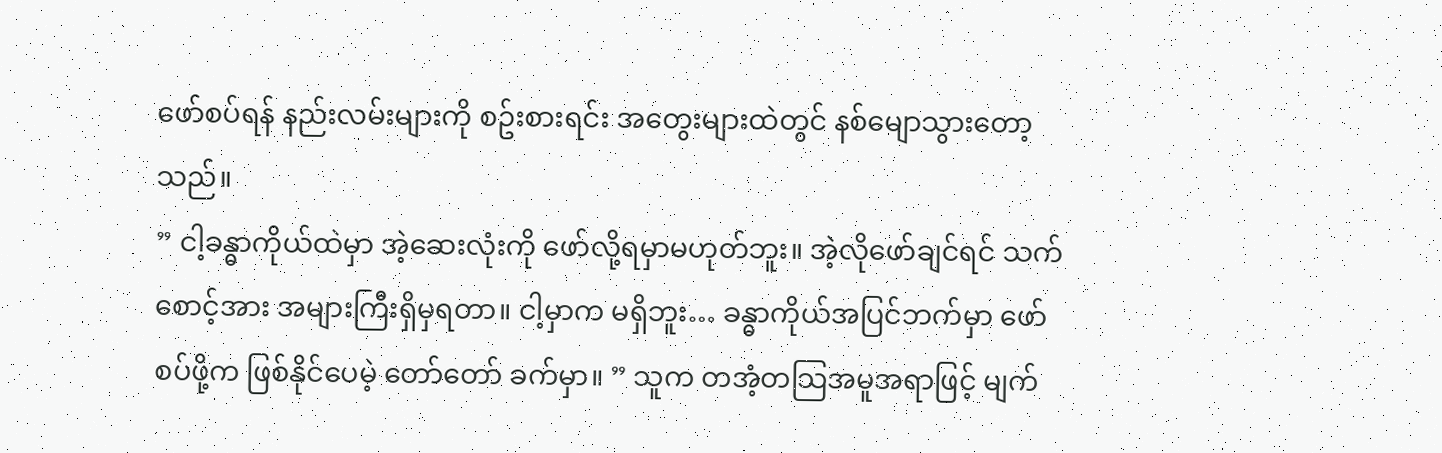ဖော်စပ်ရန် နည်းလမ်းများကို စဥ်းစားရင်း အတွေးများထဲတွင် နစ်မျောသွားတော့သည်။
” ငါ့ခန္ဓာကိုယ်ထဲမှာ အဲ့ဆေးလုံးကို ဖော်လို့ရမှာမဟုတ်ဘူး။ အဲ့လိုဖော်ချင်ရင် သက်စောင့်အား အများကြီးရှိမှရတာ။ ငါ့မှာက မရှိဘူး… ခန္ဓာကိုယ်အပြင်ဘက်မှာ ဖော်စပ်ဖို့က ဖြစ်နိုင်ပေမဲ့ တော်တော် ခက်မှာ။ ” သူက တအံ့တသြအမူအရာဖြင့် မျက်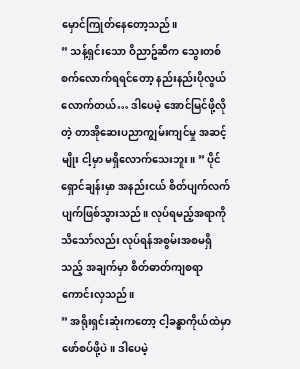မှောင်ကြုတ်နေတော့သည်။
” သန့်ရှင်းသော ဝိညာဥ်ဆီက သွေးတစ်စက်လောက်ရရင်တော့ နည်းနည်းပိုလွယ်လောက်တယ်… ဒါပေမဲ့ အောင်မြင်ဖို့လိုတဲ့ တာအိုဆေးပညာကျွမ်းကျင်မှု အဆင့်မျိုး ငါ့မှာ မရှိလောက်သေးဘူး။ ” ပိုင်ရှောင်ချန်းမှာ အနည်းငယ် စိတ်ပျက်လက်ပျက်ဖြစ်သွားသည်။ လုပ်ရမည့်အရာကိုသိသော်လည်း လုပ်ရန်အစွမ်းအစမရှိသည့် အချက်မှာ စိတ်ဓာတ်ကျစရာ ကောင်းလှသည်။
” အရိုးရှင်းဆုံးကတော့ ငါ့ခန္ဓာကိုယ်ထဲမှာ ဖော်စပ်ဖို့ပဲ။ ဒါပေမဲ့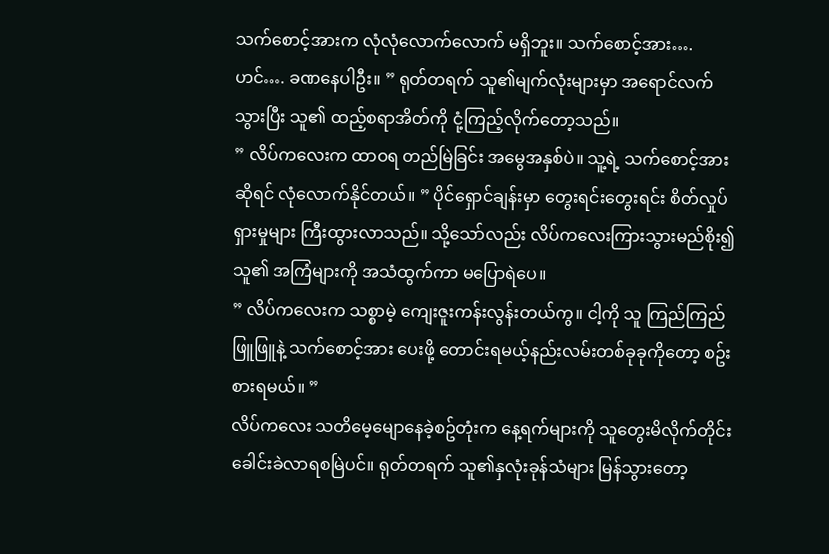သက်စောင့်အားက လုံလုံလောက်လောက် မရှိဘူး။ သက်စောင့်အား…. ဟင်…. ခဏနေပါဦး။ ” ရုတ်တရက် သူ၏မျက်လုံးများမှာ အရောင်လက်သွားပြီး သူ၏ ထည့်စရာအိတ်ကို ငုံ့ကြည့်လိုက်တော့သည်။
” လိပ်ကလေးက ထာဝရ တည်မြဲခြင်း အမွေအနှစ်ပဲ။ သူ့ရဲ့ သက်စောင့်အားဆိုရင် လုံလောက်နိုင်တယ်။ ” ပိုင်ရှောင်ချန်းမှာ တွေးရင်းတွေးရင်း စိတ်လှုပ်ရှားမှုများ ကြီးထွားလာသည်။ သို့သော်လည်း လိပ်ကလေးကြားသွားမည်စိုး၍ သူ၏ အကြံများကို အသံထွက်ကာ မပြောရဲပေ။
” လိပ်ကလေးက သစ္စာမဲ့ ကျေးဇူးကန်းလွန်းတယ်ကွ။ ငါ့ကို သူ ကြည်ကြည်ဖြူဖြူနဲ့ သက်စောင့်အား ပေးဖို့ တောင်းရမယ့်နည်းလမ်းတစ်ခုခုကိုတော့ စဥ်းစားရမယ်။ ”
လိပ်ကလေး သတိမေ့မျောနေခဲ့စဥ်တုံးက နေ့ရက်များကို သူတွေးမိလိုက်တိုင်း ခေါင်းခဲလာရစမြဲပင်။ ရုတ်တရက် သူ၏နှလုံးခုန်သံများ မြန်သွားတော့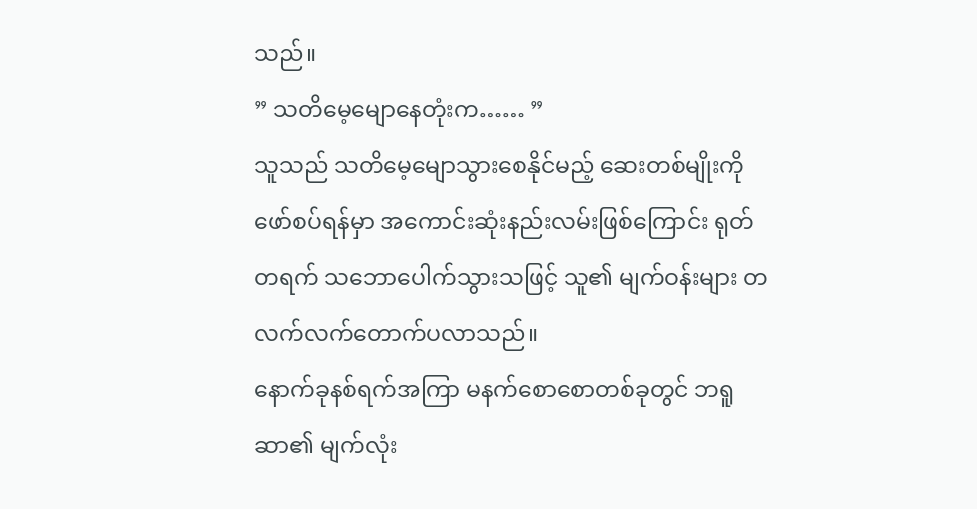သည်။
” သတိမေ့မျောနေတုံးက…… ”
သူသည် သတိမေ့မျောသွားစေနိုင်မည့် ဆေးတစ်မျိုးကိုဖော်စပ်ရန်မှာ အကောင်းဆုံးနည်းလမ်းဖြစ်ကြောင်း ရုတ်တရက် သဘောပေါက်သွားသဖြင့် သူ၏ မျက်ဝန်းများ တလက်လက်တောက်ပလာသည်။
နောက်ခုနစ်ရက်အကြာ မနက်စောစောတစ်ခုတွင် ဘရူဆာ၏ မျက်လုံး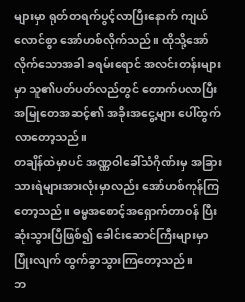များမှာ ရုတ်တရက်ပွင့်လာပြီးနောက် ကျယ်လောင်စွာ အော်ဟစ်လိုက်သည်။ ထိုသို့အော်လိုက်သောအခါ ခရမ်းရောင် အလင်းတန်းများမှာ သူ၏ပတ်ပတ်လည်တွင် တောက်ပလာပြီး အမြုတေအဆင့်၏ အခိုးအငွေ့များ ပေါ်ထွက်လာတော့သည်။
တချိန်ထဲမှာပင် အဏ္ဏဝါခေါ်သံဂိုဏ်းမှ အခြားသားရဲများအားလုံးမှာလည်း အော်ဟစ်ကုန်ကြတော့သည်။ ဓမ္မအစောင့်အရှောက်တာဝန် ပြီးဆုံးသွားပြီဖြစ်၍ ခေါင်းဆောင်ကြီးများမှာ ပြုံးလျက် ထွက်ခွာသွားကြတော့သည်။
ဘ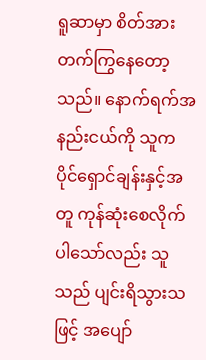ရူဆာမှာ စိတ်အားတက်ကြွနေတော့သည်။ နောက်ရက်အနည်းငယ်ကို သူက ပိုင်ရှောင်ချန်းနှင့်အတူ ကုန်ဆုံးစေလိုက်ပါသော်လည်း သူသည် ပျင်းရိသွားသဖြင့် အပျော်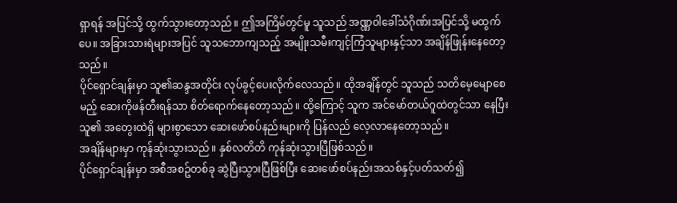ရှာရန် အပြင်သို့ ထွက်သွားတော့သည်။ ဤအကြိမ်တွင်မူ သူသည် အဏ္ဏဝါခေါ်သံဂိုဏ်းအပြင်သို့ မထွက်ပေ။ အခြားသားရဲများအပြင် သူသဘောကျသည့် အမျိုးသမီးကျင့်ကြံသူများနှင့်သာ အချိန်ဖြုန်းနေတော့သည်။
ပိုင်ရှောင်ချန်းမှာ သူ၏ဆန္ဒအတိုင်း လုပ်ခွင့်ပေးလိုက်လေသည်။ ထိုအချိန်တွင် သူသည် သတိမေ့မျောစေမည့် ဆေးကိုဖန်တီးရန်သာ စိတ်ရောက်နေတော့သည်။ ထို့ကြောင့် သူက အင်မော်တယ်ဂူထဲတွင်သာ နေပြီး သူ၏ အတွေးထဲရှိ များစွာသော ဆေးဖော်စပ်နည်းများကို ပြန်လည် လေ့လာနေတော့သည်။
အချိန်များမှာ ကုန်ဆုံးသွားသည်။ နှစ်လတိတိ ကုန်ဆုံးသွားပြီဖြစ်သည်။
ပိုင်ရှောင်ချန်းမှာ အစီအစဥ်တစ်ခု ဆွဲပြီးသွားပြီဖြစ်ပြီး ဆေးဖော်စပ်နည်းအသစ်နှင့်ပတ်သတ်၍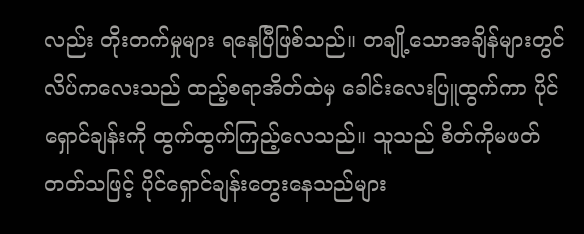လည်း တိုးတက်မှုများ ရနေပြီဖြစ်သည်။ တချို့သောအချိန်များတွင် လိပ်ကလေးသည် ထည့်စရာအိတ်ထဲမှ ခေါင်းလေးပြူထွက်ကာ ပိုင်ရှောင်ချန်းကို ထွက်ထွက်ကြည့်လေသည်။ သူသည် စိတ်ကိုမဖတ်တတ်သဖြင့် ပိုင်ရှောင်ချန်းတွေးနေသည်များ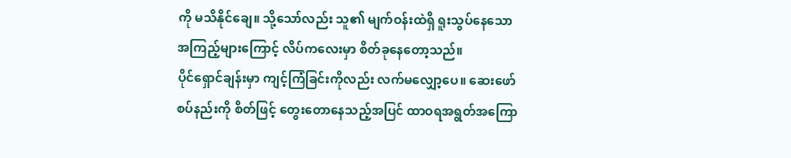ကို မသိနိုင်ချေ။ သို့သော်လည်း သူ၏ မျက်ဝန်းထဲရှိ ရူးသွပ်နေသော အကြည့်များကြောင့် လိပ်ကလေးမှာ စိတ်ခုနေတော့သည်။
ပိုင်ရှောင်ချန်းမှာ ကျင့်ကြံခြင်းကိုလည်း လက်မလျှော့ပေ။ ဆေးဖော်စပ်နည်းကို စိတ်ဖြင့် တွေးတောနေသည့်အပြင် ထာဝရအရွတ်အကြော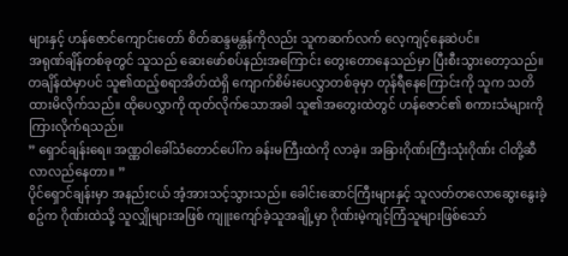များနှင့် ဟန်ဇောင်ကျောင်းတော် စိတ်ဆန္ဒမန္တန်ကိုလည်း သူကဆက်လက် လေ့ကျင့်နေဆဲပင်။
အရုဏ်ချိန်တစ်ခုတွင် သူသည် ဆေးဖော်စပ်နည်းအကြောင်း တွေးတောနေသည်မှာ ပြီးစီးသွားတော့သည်။ တချိန်ထဲမှာပင် သူ၏ထည့်စရာအိတ်ထဲရှိ ကျောက်စိမ်းပေလွှာတစ်ခုမှာ တုန်ရီနေကြောင်းကို သူက သတိထားမိလိုက်သည်။ ထိုပေလွှာကို ထုတ်လိုက်သောအခါ သူ၏အတွေးထဲတွင် ဟန်ဇောင်၏ စကားသံများကို ကြားလိုက်ရသည်။
” ရှောင်ချန်းရေ။ အဏ္ဏဝါခေါ်သံတောင်ပေါ်က ခန်းမကြီးထဲကို လာခဲ့။ အခြားဂိုဏ်းကြီးသုံးဂိုဏ်း ငါတို့ဆီ လာလည်နေတာ။ ”
ပိုင်ရှောင်ချန်းမှာ အနည်းငယ် အံ့အားသင့်သွားသည်။ ခေါင်းဆောင်ကြီးများနှင့် သူလတ်တလောဆွေးနွေးခဲ့စဥ်က ဂိုဏ်းထဲသို့ သူလျှိုများအဖြစ် ကျူးကျော်ခဲ့သူအချို့မှာ ဂိုဏ်းမဲ့ကျင့်ကြံသူများဖြစ်သော်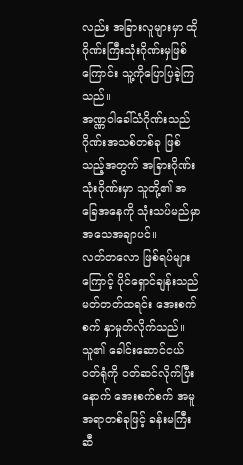လည်း အခြားလူများမှာ ထိုဂိုဏ်းကြီးသုံးဂိုဏ်းမှဖြစ်ကြောင်း သူ့ကိုပြောပြခဲ့ကြသည်။
အဏ္ဏဝါခေါ်သံဂိုဏ်းသည် ဂိုဏ်းအသစ်တစ်ခု ဖြစ်သည့်အတွက် အခြားဂိုဏ်းသုံးဂိုဏ်းမှာ သူတို့၏ အခြေအနေကို သုံးသပ်မည်မှာ အသေအချာပင်။
လတ်တလော ဖြစ်ရပ်များကြောင့် ပိုင်ရှောင်ချန်းသည် မတ်တတ်ထရင်း အေးစက်စက် နှာမှုတ်လိုက်သည်။ သူ၏ ခေါင်းဆောင်ငယ် ဝတ်ရုံကို ဝတ်ဆင်လိုက်ပြီးနောက် အေးစက်စက် အမူအရာတစ်ခုဖြင့် ခန်းမကြီးဆီ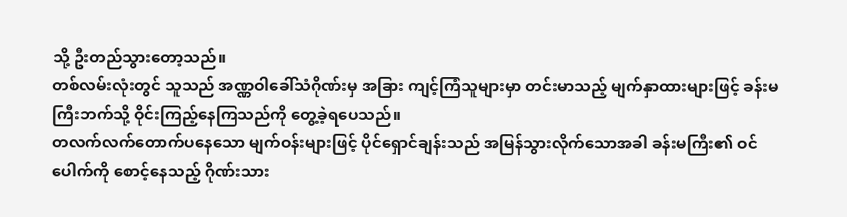သို့ ဦးတည်သွားတော့သည်။
တစ်လမ်းလုံးတွင် သူသည် အဏ္ဏဝါခေါ်သံဂိုဏ်းမှ အခြား ကျင့်ကြံသူများမှာ တင်းမာသည့် မျက်နှာထားများဖြင့် ခန်းမကြီးဘက်သို့ ဝိုင်းကြည့်နေကြသည်ကို တွေ့ခဲ့ရပေသည်။
တလက်လက်တောက်ပနေသော မျက်ဝန်းများဖြင့် ပိုင်ရှောင်ချန်းသည် အမြန်သွားလိုက်သောအခါ ခန်းမကြီး၏ ဝင်ပေါက်ကို စောင့်နေသည့် ဂိုဏ်းသား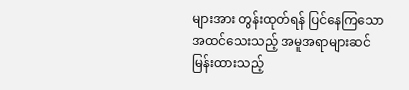များအား တွန်းထုတ်ရန် ပြင်နေကြသော အထင်သေးသည့် အမူအရာများဆင်မြန်းထားသည့်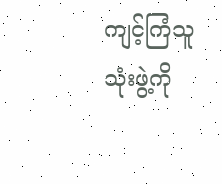ကျင့်ကြံသူ သုံးဖွဲ့ကို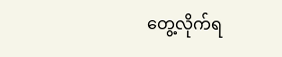တွေ့လိုက်ရ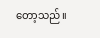တော့သည်။